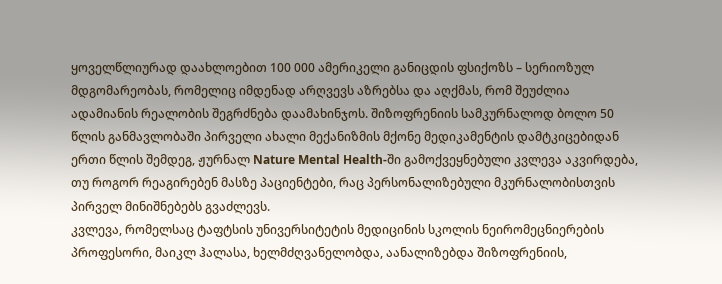ყოველწლიურად დაახლოებით 100 000 ამერიკელი განიცდის ფსიქოზს – სერიოზულ მდგომარეობას, რომელიც იმდენად არღვევს აზრებსა და აღქმას, რომ შეუძლია ადამიანის რეალობის შეგრძნება დაამახინჯოს. შიზოფრენიის სამკურნალოდ ბოლო 50 წლის განმავლობაში პირველი ახალი მექანიზმის მქონე მედიკამენტის დამტკიცებიდან ერთი წლის შემდეგ, ჟურნალ Nature Mental Health-ში გამოქვეყნებული კვლევა აკვირდება, თუ როგორ რეაგირებენ მასზე პაციენტები, რაც პერსონალიზებული მკურნალობისთვის პირველ მინიშნებებს გვაძლევს.
კვლევა, რომელსაც ტაფტსის უნივერსიტეტის მედიცინის სკოლის ნეირომეცნიერების პროფესორი, მაიკლ ჰალასა, ხელმძღვანელობდა, აანალიზებდა შიზოფრენიის,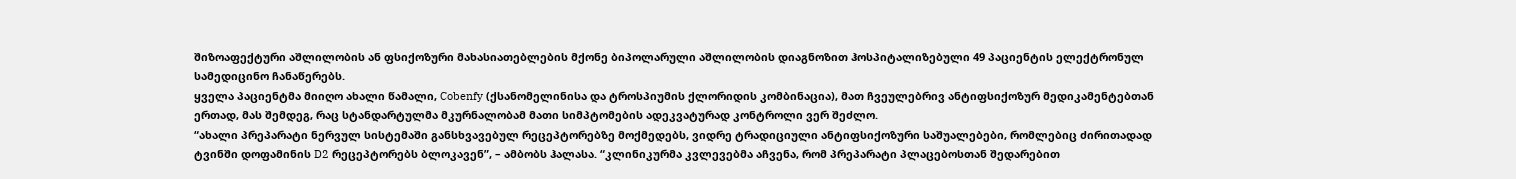შიზოაფექტური აშლილობის ან ფსიქოზური მახასიათებლების მქონე ბიპოლარული აშლილობის დიაგნოზით ჰოსპიტალიზებული 49 პაციენტის ელექტრონულ სამედიცინო ჩანაწერებს.
ყველა პაციენტმა მიიღო ახალი წამალი, Cobenfy (ქსანომელინისა და ტროსპიუმის ქლორიდის კომბინაცია), მათ ჩვეულებრივ ანტიფსიქოზურ მედიკამენტებთან ერთად, მას შემდეგ, რაც სტანდარტულმა მკურნალობამ მათი სიმპტომების ადეკვატურად კონტროლი ვერ შეძლო.
“ახალი პრეპარატი ნერვულ სისტემაში განსხვავებულ რეცეპტორებზე მოქმედებს, ვიდრე ტრადიციული ანტიფსიქოზური საშუალებები, რომლებიც ძირითადად ტვინში დოფამინის D2 რეცეპტორებს ბლოკავენ”, – ამბობს ჰალასა. “კლინიკურმა კვლევებმა აჩვენა, რომ პრეპარატი პლაცებოსთან შედარებით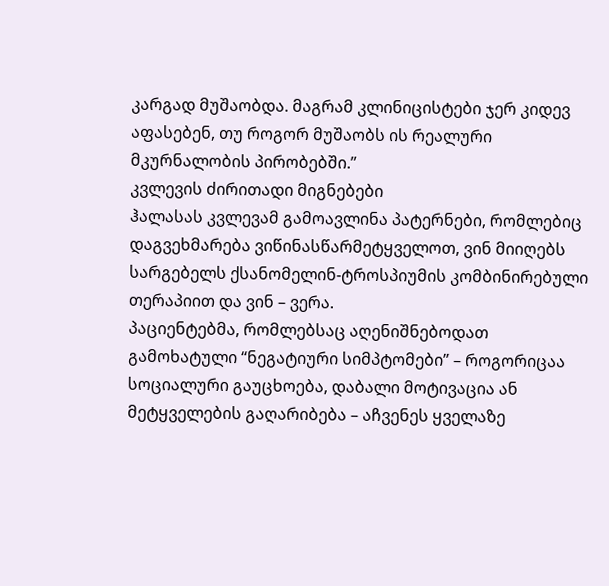კარგად მუშაობდა. მაგრამ კლინიცისტები ჯერ კიდევ აფასებენ, თუ როგორ მუშაობს ის რეალური მკურნალობის პირობებში.”
კვლევის ძირითადი მიგნებები
ჰალასას კვლევამ გამოავლინა პატერნები, რომლებიც დაგვეხმარება ვიწინასწარმეტყველოთ, ვინ მიიღებს სარგებელს ქსანომელინ-ტროსპიუმის კომბინირებული თერაპიით და ვინ – ვერა.
პაციენტებმა, რომლებსაც აღენიშნებოდათ გამოხატული “ნეგატიური სიმპტომები” – როგორიცაა სოციალური გაუცხოება, დაბალი მოტივაცია ან მეტყველების გაღარიბება – აჩვენეს ყველაზე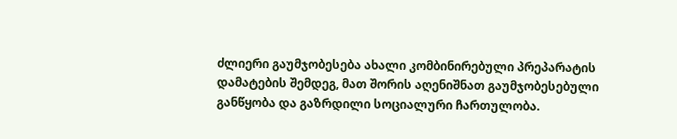ძლიერი გაუმჯობესება ახალი კომბინირებული პრეპარატის დამატების შემდეგ, მათ შორის აღენიშნათ გაუმჯობესებული განწყობა და გაზრდილი სოციალური ჩართულობა.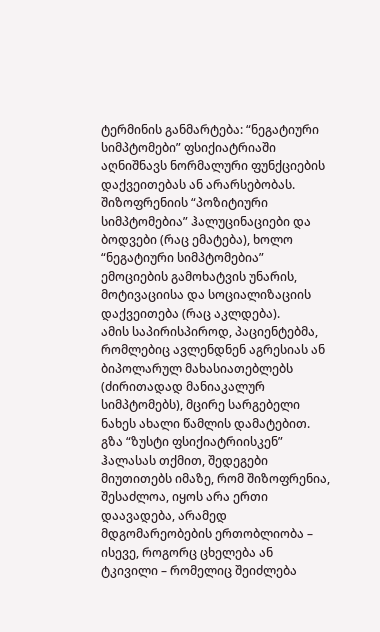ტერმინის განმარტება: “ნეგატიური სიმპტომები” ფსიქიატრიაში აღნიშნავს ნორმალური ფუნქციების დაქვეითებას ან არარსებობას. შიზოფრენიის “პოზიტიური სიმპტომებია” ჰალუცინაციები და ბოდვები (რაც ემატება), ხოლო “ნეგატიური სიმპტომებია” ემოციების გამოხატვის უნარის, მოტივაციისა და სოციალიზაციის დაქვეითება (რაც აკლდება).
ამის საპირისპიროდ, პაციენტებმა, რომლებიც ავლენდნენ აგრესიას ან ბიპოლარულ მახასიათებლებს (ძირითადად მანიაკალურ სიმპტომებს), მცირე სარგებელი ნახეს ახალი წამლის დამატებით.
გზა “ზუსტი ფსიქიატრიისკენ”
ჰალასას თქმით, შედეგები მიუთითებს იმაზე, რომ შიზოფრენია, შესაძლოა, იყოს არა ერთი დაავადება, არამედ მდგომარეობების ერთობლიობა – ისევე, როგორც ცხელება ან ტკივილი – რომელიც შეიძლება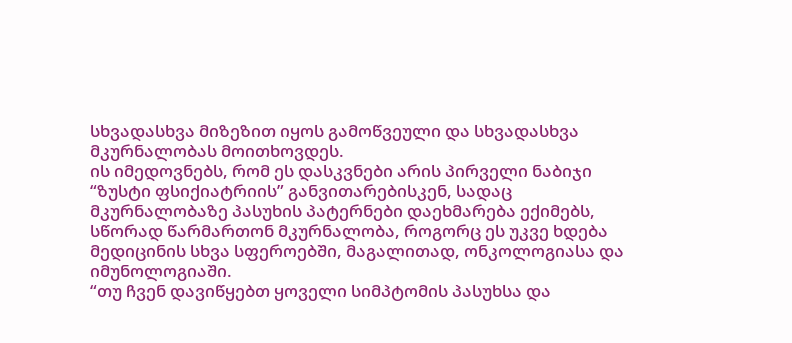სხვადასხვა მიზეზით იყოს გამოწვეული და სხვადასხვა მკურნალობას მოითხოვდეს.
ის იმედოვნებს, რომ ეს დასკვნები არის პირველი ნაბიჯი “ზუსტი ფსიქიატრიის” განვითარებისკენ, სადაც მკურნალობაზე პასუხის პატერნები დაეხმარება ექიმებს, სწორად წარმართონ მკურნალობა, როგორც ეს უკვე ხდება მედიცინის სხვა სფეროებში, მაგალითად, ონკოლოგიასა და იმუნოლოგიაში.
“თუ ჩვენ დავიწყებთ ყოველი სიმპტომის პასუხსა და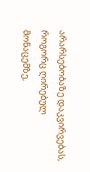არარსებობაზე დაკვირვებას, როგორც ღირებულ მონაცემზე,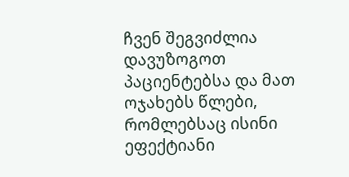ჩვენ შეგვიძლია დავუზოგოთ პაციენტებსა და მათ ოჯახებს წლები, რომლებსაც ისინი ეფექტიანი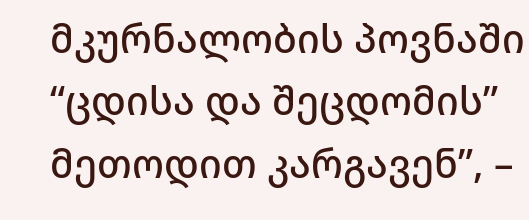მკურნალობის პოვნაში “ცდისა და შეცდომის” მეთოდით კარგავენ”, –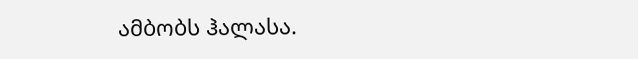ამბობს ჰალასა.